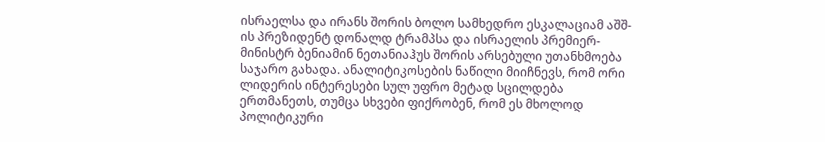ისრაელსა და ირანს შორის ბოლო სამხედრო ესკალაციამ აშშ-ის პრეზიდენტ დონალდ ტრამპსა და ისრაელის პრემიერ-მინისტრ ბენიამინ ნეთანიაჰუს შორის არსებული უთანხმოება საჯარო გახადა. ანალიტიკოსების ნაწილი მიიჩნევს, რომ ორი ლიდერის ინტერესები სულ უფრო მეტად სცილდება ერთმანეთს, თუმცა სხვები ფიქრობენ, რომ ეს მხოლოდ პოლიტიკური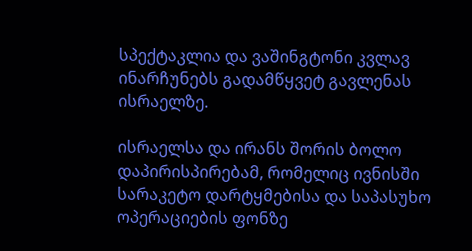სპექტაკლია და ვაშინგტონი კვლავ ინარჩუნებს გადამწყვეტ გავლენას ისრაელზე.

ისრაელსა და ირანს შორის ბოლო დაპირისპირებამ, რომელიც ივნისში სარაკეტო დარტყმებისა და საპასუხო ოპერაციების ფონზე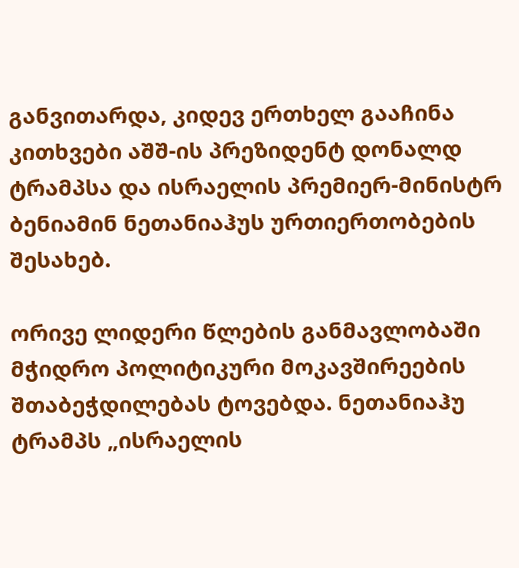განვითარდა, კიდევ ერთხელ გააჩინა კითხვები აშშ-ის პრეზიდენტ დონალდ ტრამპსა და ისრაელის პრემიერ-მინისტრ ბენიამინ ნეთანიაჰუს ურთიერთობების შესახებ.

ორივე ლიდერი წლების განმავლობაში მჭიდრო პოლიტიკური მოკავშირეების შთაბეჭდილებას ტოვებდა. ნეთანიაჰუ ტრამპს „ისრაელის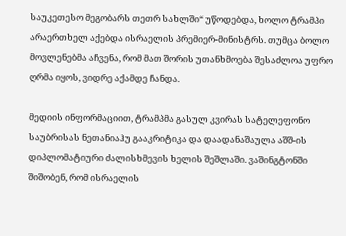საუკეთესო მეგობარს თეთრ სახლში“ უწოდებდა, ხოლო ტრამპი არაერთხელ აქებდა ისრაელის პრემიერ-მინისტრს. თუმცა ბოლო მოვლენებმა აჩვენა, რომ მათ შორის უთანხმოება შესაძლოა უფრო ღრმა იყოს, ვიდრე აქამდე ჩანდა.

მედიის ინფორმაციით, ტრამპმა გასულ კვირას სატელეფონო საუბრისას ნეთანიაჰუ გააკრიტიკა და დაადანაშაულა აშშ-ის დიპლომატიური ძალისხმევის ხელის შეშლაში. ვაშინგტონში შიშობენ, რომ ისრაელის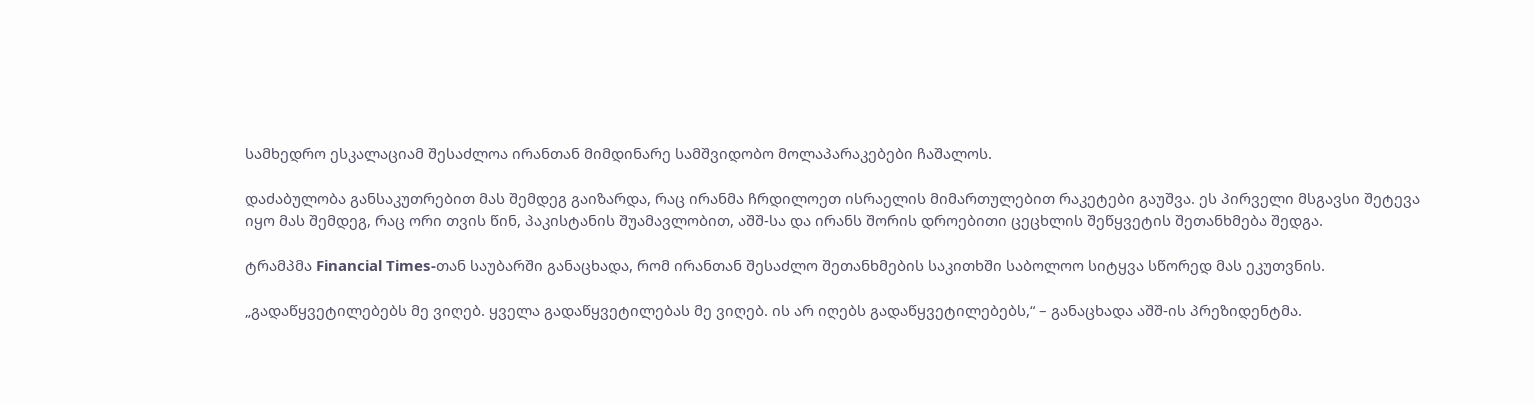სამხედრო ესკალაციამ შესაძლოა ირანთან მიმდინარე სამშვიდობო მოლაპარაკებები ჩაშალოს.

დაძაბულობა განსაკუთრებით მას შემდეგ გაიზარდა, რაც ირანმა ჩრდილოეთ ისრაელის მიმართულებით რაკეტები გაუშვა. ეს პირველი მსგავსი შეტევა იყო მას შემდეგ, რაც ორი თვის წინ, პაკისტანის შუამავლობით, აშშ-სა და ირანს შორის დროებითი ცეცხლის შეწყვეტის შეთანხმება შედგა.

ტრამპმა Financial Times-თან საუბარში განაცხადა, რომ ირანთან შესაძლო შეთანხმების საკითხში საბოლოო სიტყვა სწორედ მას ეკუთვნის.

„გადაწყვეტილებებს მე ვიღებ. ყველა გადაწყვეტილებას მე ვიღებ. ის არ იღებს გადაწყვეტილებებს,“ – განაცხადა აშშ-ის პრეზიდენტმა.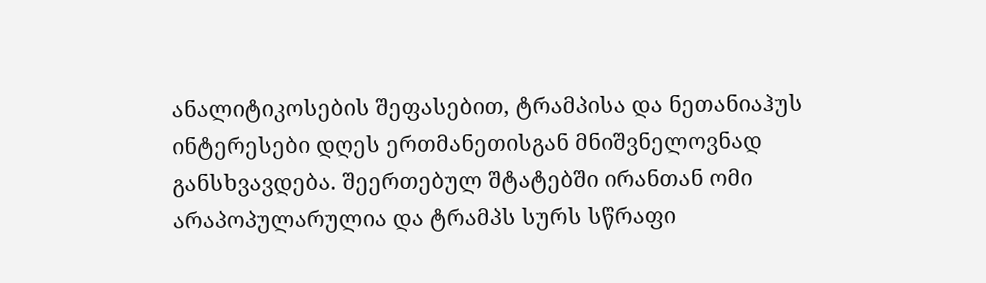ანალიტიკოსების შეფასებით, ტრამპისა და ნეთანიაჰუს ინტერესები დღეს ერთმანეთისგან მნიშვნელოვნად განსხვავდება. შეერთებულ შტატებში ირანთან ომი არაპოპულარულია და ტრამპს სურს სწრაფი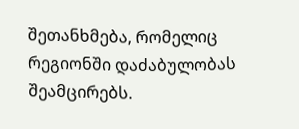შეთანხმება, რომელიც რეგიონში დაძაბულობას შეამცირებს.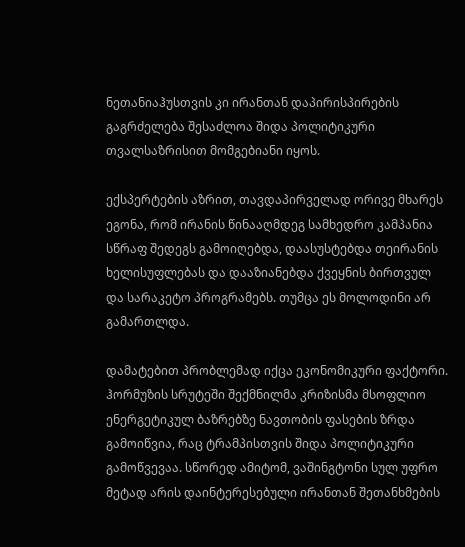ნეთანიაჰუსთვის კი ირანთან დაპირისპირების გაგრძელება შესაძლოა შიდა პოლიტიკური თვალსაზრისით მომგებიანი იყოს.

ექსპერტების აზრით, თავდაპირველად ორივე მხარეს ეგონა, რომ ირანის წინააღმდეგ სამხედრო კამპანია სწრაფ შედეგს გამოიღებდა, დაასუსტებდა თეირანის ხელისუფლებას და დააზიანებდა ქვეყნის ბირთვულ და სარაკეტო პროგრამებს. თუმცა ეს მოლოდინი არ გამართლდა.

დამატებით პრობლემად იქცა ეკონომიკური ფაქტორი. ჰორმუზის სრუტეში შექმნილმა კრიზისმა მსოფლიო ენერგეტიკულ ბაზრებზე ნავთობის ფასების ზრდა გამოიწვია, რაც ტრამპისთვის შიდა პოლიტიკური გამოწვევაა. სწორედ ამიტომ, ვაშინგტონი სულ უფრო მეტად არის დაინტერესებული ირანთან შეთანხმების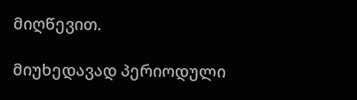მიღწევით.

მიუხედავად პერიოდული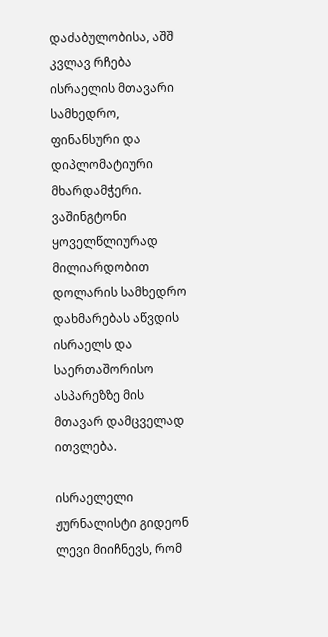დაძაბულობისა, აშშ კვლავ რჩება ისრაელის მთავარი სამხედრო, ფინანსური და დიპლომატიური მხარდამჭერი. ვაშინგტონი ყოველწლიურად მილიარდობით დოლარის სამხედრო დახმარებას აწვდის ისრაელს და საერთაშორისო ასპარეზზე მის მთავარ დამცველად ითვლება.

ისრაელელი ჟურნალისტი გიდეონ ლევი მიიჩნევს, რომ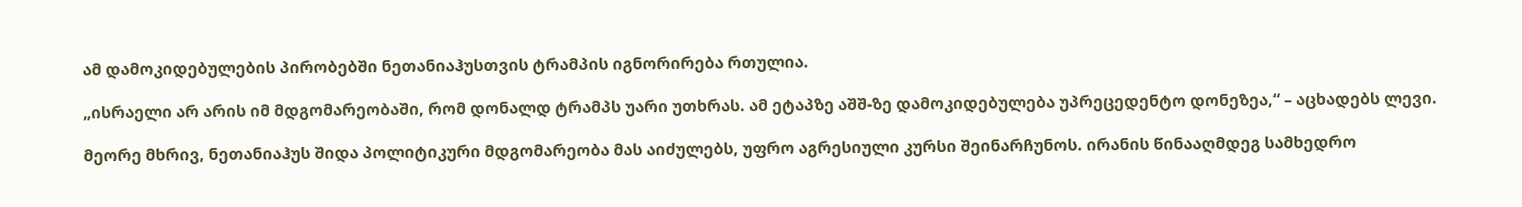ამ დამოკიდებულების პირობებში ნეთანიაჰუსთვის ტრამპის იგნორირება რთულია.

„ისრაელი არ არის იმ მდგომარეობაში, რომ დონალდ ტრამპს უარი უთხრას. ამ ეტაპზე აშშ-ზე დამოკიდებულება უპრეცედენტო დონეზეა,“ – აცხადებს ლევი.

მეორე მხრივ, ნეთანიაჰუს შიდა პოლიტიკური მდგომარეობა მას აიძულებს, უფრო აგრესიული კურსი შეინარჩუნოს. ირანის წინააღმდეგ სამხედრო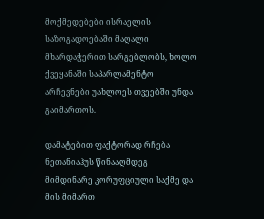მოქმედებები ისრაელის საზოგადოებაში მაღალი მხარდაჭერით სარგებლობს, ხოლო ქვეყანაში საპარლამენტო არჩევნები უახლოეს თვეებში უნდა გაიმართოს.

დამატებით ფაქტორად რჩება ნეთანიაჰუს წინააღმდეგ მიმდინარე კორუფციული საქმე და მის მიმართ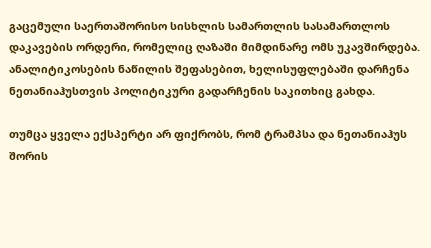გაცემული საერთაშორისო სისხლის სამართლის სასამართლოს დაკავების ორდერი, რომელიც ღაზაში მიმდინარე ომს უკავშირდება. ანალიტიკოსების ნაწილის შეფასებით, ხელისუფლებაში დარჩენა ნეთანიაჰუსთვის პოლიტიკური გადარჩენის საკითხიც გახდა.

თუმცა ყველა ექსპერტი არ ფიქრობს, რომ ტრამპსა და ნეთანიაჰუს შორის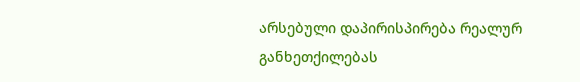არსებული დაპირისპირება რეალურ განხეთქილებას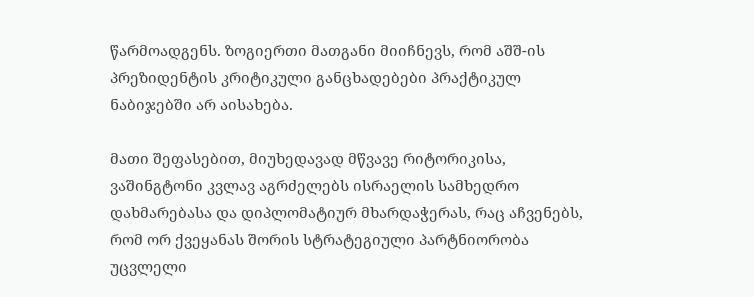წარმოადგენს. ზოგიერთი მათგანი მიიჩნევს, რომ აშშ-ის პრეზიდენტის კრიტიკული განცხადებები პრაქტიკულ ნაბიჯებში არ აისახება.

მათი შეფასებით, მიუხედავად მწვავე რიტორიკისა, ვაშინგტონი კვლავ აგრძელებს ისრაელის სამხედრო დახმარებასა და დიპლომატიურ მხარდაჭერას, რაც აჩვენებს, რომ ორ ქვეყანას შორის სტრატეგიული პარტნიორობა უცვლელი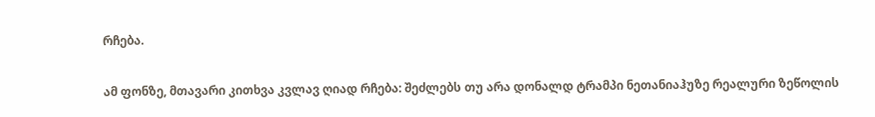რჩება.

ამ ფონზე, მთავარი კითხვა კვლავ ღიად რჩება: შეძლებს თუ არა დონალდ ტრამპი ნეთანიაჰუზე რეალური ზეწოლის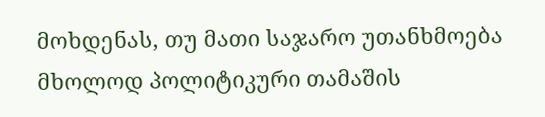მოხდენას, თუ მათი საჯარო უთანხმოება მხოლოდ პოლიტიკური თამაშის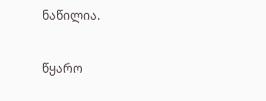ნაწილია.

წყარო